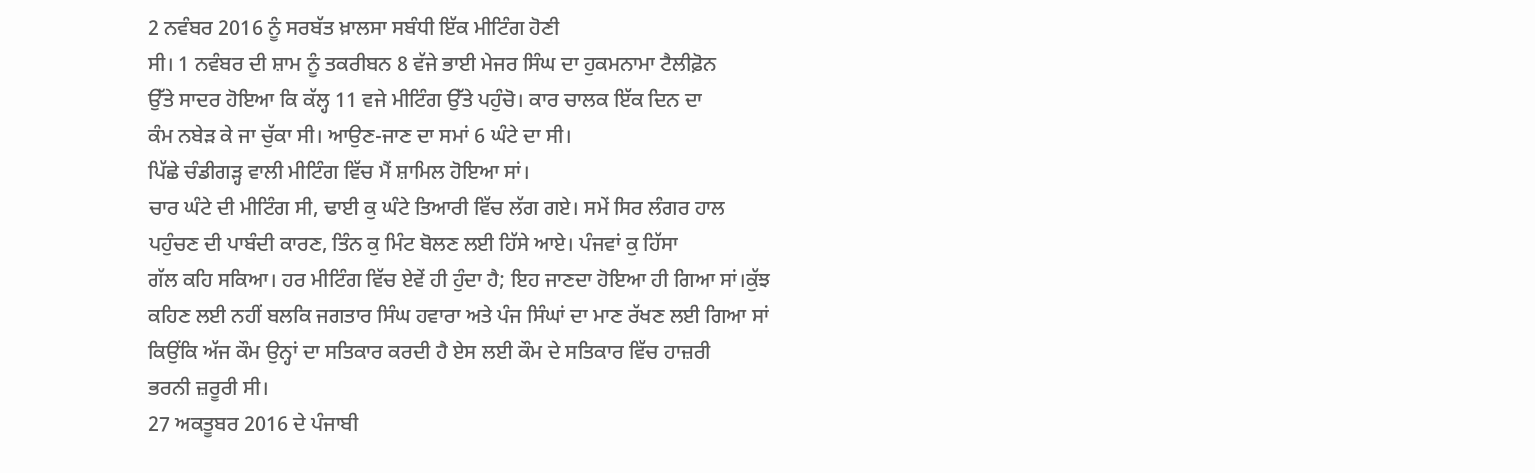2 ਨਵੰਬਰ 2016 ਨੂੰ ਸਰਬੱਤ ਖ਼ਾਲਸਾ ਸਬੰਧੀ ਇੱਕ ਮੀਟਿੰਗ ਹੋਣੀ
ਸੀ। 1 ਨਵੰਬਰ ਦੀ ਸ਼ਾਮ ਨੂੰ ਤਕਰੀਬਨ 8 ਵੱਜੇ ਭਾਈ ਮੇਜਰ ਸਿੰਘ ਦਾ ਹੁਕਮਨਾਮਾ ਟੈਲੀਫ਼ੋਨ
ਉੱਤੇ ਸਾਦਰ ਹੋਇਆ ਕਿ ਕੱਲ੍ਹ 11 ਵਜੇ ਮੀਟਿੰਗ ਉੱਤੇ ਪਹੁੰਚੋ। ਕਾਰ ਚਾਲਕ ਇੱਕ ਦਿਨ ਦਾ
ਕੰਮ ਨਬੇੜ ਕੇ ਜਾ ਚੁੱਕਾ ਸੀ। ਆਉਣ-ਜਾਣ ਦਾ ਸਮਾਂ 6 ਘੰਟੇ ਦਾ ਸੀ।
ਪਿੱਛੇ ਚੰਡੀਗੜ੍ਹ ਵਾਲੀ ਮੀਟਿੰਗ ਵਿੱਚ ਮੈਂ ਸ਼ਾਮਿਲ ਹੋਇਆ ਸਾਂ।
ਚਾਰ ਘੰਟੇ ਦੀ ਮੀਟਿੰਗ ਸੀ, ਢਾਈ ਕੁ ਘੰਟੇ ਤਿਆਰੀ ਵਿੱਚ ਲੱਗ ਗਏ। ਸਮੇਂ ਸਿਰ ਲੰਗਰ ਹਾਲ
ਪਹੁੰਚਣ ਦੀ ਪਾਬੰਦੀ ਕਾਰਣ, ਤਿੰਨ ਕੁ ਮਿੰਟ ਬੋਲਣ ਲਈ ਹਿੱਸੇ ਆਏ। ਪੰਜਵਾਂ ਕੁ ਹਿੱਸਾ
ਗੱਲ ਕਹਿ ਸਕਿਆ। ਹਰ ਮੀਟਿੰਗ ਵਿੱਚ ਏਵੇਂ ਹੀ ਹੁੰਦਾ ਹੈ; ਇਹ ਜਾਣਦਾ ਹੋਇਆ ਹੀ ਗਿਆ ਸਾਂ।ਕੁੱਝ
ਕਹਿਣ ਲਈ ਨਹੀਂ ਬਲਕਿ ਜਗਤਾਰ ਸਿੰਘ ਹਵਾਰਾ ਅਤੇ ਪੰਜ ਸਿੰਘਾਂ ਦਾ ਮਾਣ ਰੱਖਣ ਲਈ ਗਿਆ ਸਾਂ
ਕਿਉਂਕਿ ਅੱਜ ਕੌਮ ਉਨ੍ਹਾਂ ਦਾ ਸਤਿਕਾਰ ਕਰਦੀ ਹੈ ਏਸ ਲਈ ਕੌਮ ਦੇ ਸਤਿਕਾਰ ਵਿੱਚ ਹਾਜ਼ਰੀ
ਭਰਨੀ ਜ਼ਰੂਰੀ ਸੀ।
27 ਅਕਤੂਬਰ 2016 ਦੇ ਪੰਜਾਬੀ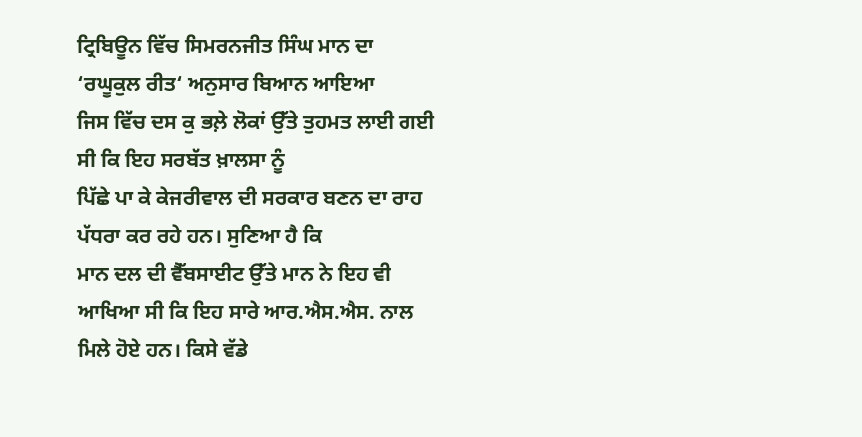ਟ੍ਰਿਬਿਊਨ ਵਿੱਚ ਸਿਮਰਨਜੀਤ ਸਿੰਘ ਮਾਨ ਦਾ ‘ਰਘੂਕੁਲ ਰੀਤ‘ ਅਨੁਸਾਰ ਬਿਆਨ ਆਇਆ
ਜਿਸ ਵਿੱਚ ਦਸ ਕੁ ਭਲ਼ੇ ਲੋਕਾਂ ਉੱਤੇ ਤੁਹਮਤ ਲਾਈ ਗਈ ਸੀ ਕਿ ਇਹ ਸਰਬੱਤ ਖ਼ਾਲਸਾ ਨੂੰ
ਪਿੱਛੇ ਪਾ ਕੇ ਕੇਜਰੀਵਾਲ ਦੀ ਸਰਕਾਰ ਬਣਨ ਦਾ ਰਾਹ ਪੱਧਰਾ ਕਰ ਰਹੇ ਹਨ। ਸੁਣਿਆ ਹੈ ਕਿ
ਮਾਨ ਦਲ ਦੀ ਵੈੱਬਸਾਈਟ ਉੱਤੇ ਮਾਨ ਨੇ ਇਹ ਵੀ ਆਖਿਆ ਸੀ ਕਿ ਇਹ ਸਾਰੇ ਆਰ.ਐਸ.ਐਸ. ਨਾਲ
ਮਿਲੇ ਹੋਏ ਹਨ। ਕਿਸੇ ਵੱਡੇ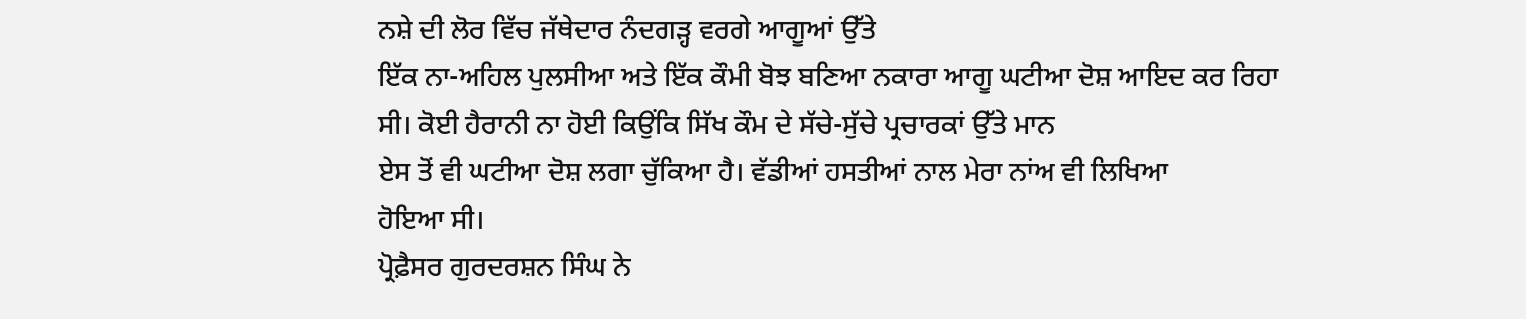ਨਸ਼ੇ ਦੀ ਲੋਰ ਵਿੱਚ ਜੱਥੇਦਾਰ ਨੰਦਗੜ੍ਹ ਵਰਗੇ ਆਗੂਆਂ ਉੱਤੇ
ਇੱਕ ਨਾ-ਅਹਿਲ ਪੁਲਸੀਆ ਅਤੇ ਇੱਕ ਕੌਮੀ ਬੋਝ ਬਣਿਆ ਨਕਾਰਾ ਆਗੂ ਘਟੀਆ ਦੋਸ਼ ਆਇਦ ਕਰ ਰਿਹਾ
ਸੀ। ਕੋਈ ਹੈਰਾਨੀ ਨਾ ਹੋਈ ਕਿਉਂਕਿ ਸਿੱਖ ਕੌਮ ਦੇ ਸੱਚੇ-ਸੁੱਚੇ ਪ੍ਰਚਾਰਕਾਂ ਉੱਤੇ ਮਾਨ
ਏਸ ਤੋਂ ਵੀ ਘਟੀਆ ਦੋਸ਼ ਲਗਾ ਚੁੱਕਿਆ ਹੈ। ਵੱਡੀਆਂ ਹਸਤੀਆਂ ਨਾਲ ਮੇਰਾ ਨਾਂਅ ਵੀ ਲਿਖਿਆ
ਹੋਇਆ ਸੀ।
ਪ੍ਰੋਫ਼ੈਸਰ ਗੁਰਦਰਸ਼ਨ ਸਿੰਘ ਨੇ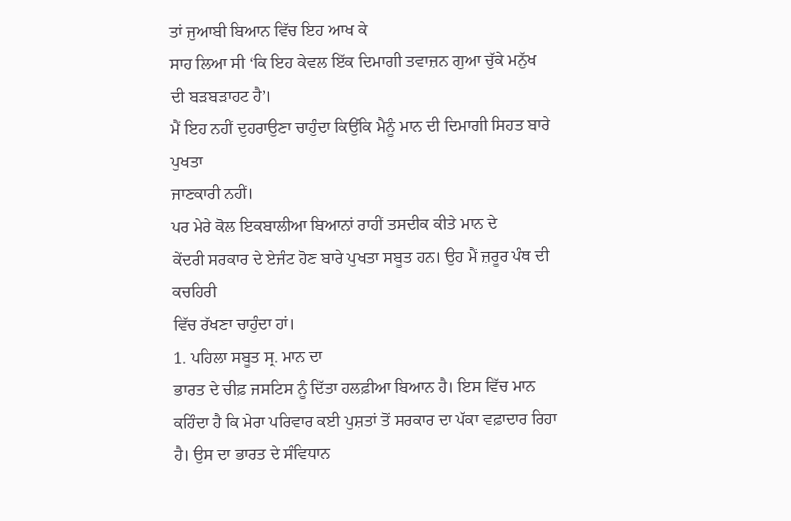ਤਾਂ ਜੁਆਬੀ ਬਿਆਨ ਵਿੱਚ ਇਹ ਆਖ ਕੇ
ਸਾਹ ਲਿਆ ਸੀ ‘ਕਿ ਇਹ ਕੇਵਲ ਇੱਕ ਦਿਮਾਗੀ ਤਵਾਜ਼ਨ ਗੁਆ ਚੁੱਕੇ ਮਨੁੱਖ ਦੀ ਬੜਬੜਾਹਟ ਹੈ’।
ਮੈਂ ਇਹ ਨਹੀਂ ਦੁਹਰਾਉਣਾ ਚਾਹੁੰਦਾ ਕਿਉਂਕਿ ਮੈਨੂੰ ਮਾਨ ਦੀ ਦਿਮਾਗੀ ਸਿਹਤ ਬਾਰੇ ਪੁਖਤਾ
ਜਾਣਕਾਰੀ ਨਹੀਂ।
ਪਰ ਮੇਰੇ ਕੋਲ ਇਕਬਾਲੀਆ ਬਿਆਨਾਂ ਰਾਹੀਂ ਤਸਦੀਕ ਕੀਤੇ ਮਾਨ ਦੇ
ਕੇਂਦਰੀ ਸਰਕਾਰ ਦੇ ਏਜੰਟ ਹੋਣ ਬਾਰੇ ਪੁਖਤਾ ਸਬੂਤ ਹਨ। ਉਹ ਮੈਂ ਜ਼ਰੂਰ ਪੰਥ ਦੀ ਕਚਹਿਰੀ
ਵਿੱਚ ਰੱਖਣਾ ਚਾਹੁੰਦਾ ਹਾਂ।
1. ਪਹਿਲਾ ਸਬੂਤ ਸ੍ਰ. ਮਾਨ ਦਾ
ਭਾਰਤ ਦੇ ਚੀਫ਼ ਜਸਟਿਸ ਨੂੰ ਦਿੱਤਾ ਹਲਫ਼ੀਆ ਬਿਆਨ ਹੈ। ਇਸ ਵਿੱਚ ਮਾਨ
ਕਹਿੰਦਾ ਹੈ ਕਿ ਮੇਰਾ ਪਰਿਵਾਰ ਕਈ ਪੁਸ਼ਤਾਂ ਤੋਂ ਸਰਕਾਰ ਦਾ ਪੱਕਾ ਵਫ਼ਾਦਾਰ ਰਿਹਾ
ਹੈ। ਉਸ ਦਾ ਭਾਰਤ ਦੇ ਸੰਵਿਧਾਨ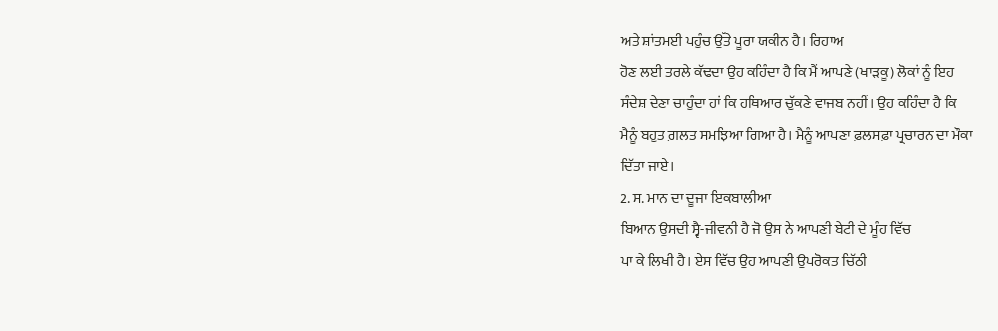ਅਤੇ ਸ਼ਾਂਤਮਈ ਪਹੁੰਚ ਉੱਤੇ ਪੂਰਾ ਯਕੀਨ ਹੈ। ਰਿਹਾਅ
ਹੋਣ ਲਈ ਤਰਲੇ ਕੱਢਦਾ ਉਹ ਕਹਿੰਦਾ ਹੈ ਕਿ ਮੈਂ ਆਪਣੇ (ਖਾੜਕੂ) ਲੋਕਾਂ ਨੂੰ ਇਹ
ਸੰਦੇਸ਼ ਦੇਣਾ ਚਾਹੁੰਦਾ ਹਾਂ ਕਿ ਹਥਿਆਰ ਚੁੱਕਣੇ ਵਾਜਬ ਨਹੀਂ। ਉਹ ਕਹਿੰਦਾ ਹੈ ਕਿ
ਮੈਨੂੰ ਬਹੁਤ ਗ਼ਲਤ ਸਮਝਿਆ ਗਿਆ ਹੈ। ਮੈਨੂੰ ਆਪਣਾ ਫ਼ਲਸਫ਼ਾ ਪ੍ਰਚਾਰਨ ਦਾ ਮੌਕਾ
ਦਿੱਤਾ ਜਾਏ।
2. ਸ. ਮਾਨ ਦਾ ਦੂਜਾ ਇਕਬਾਲੀਆ
ਬਿਆਨ ਉਸਦੀ ਸ੍ਵੈ-ਜੀਵਨੀ ਹੈ ਜੋ ਉਸ ਨੇ ਆਪਣੀ ਬੇਟੀ ਦੇ ਮੂੰਹ ਵਿੱਚ
ਪਾ ਕੇ ਲਿਖੀ ਹੈ। ਏਸ ਵਿੱਚ ਉਹ ਆਪਣੀ ਉਪਰੋਕਤ ਚਿੱਠੀ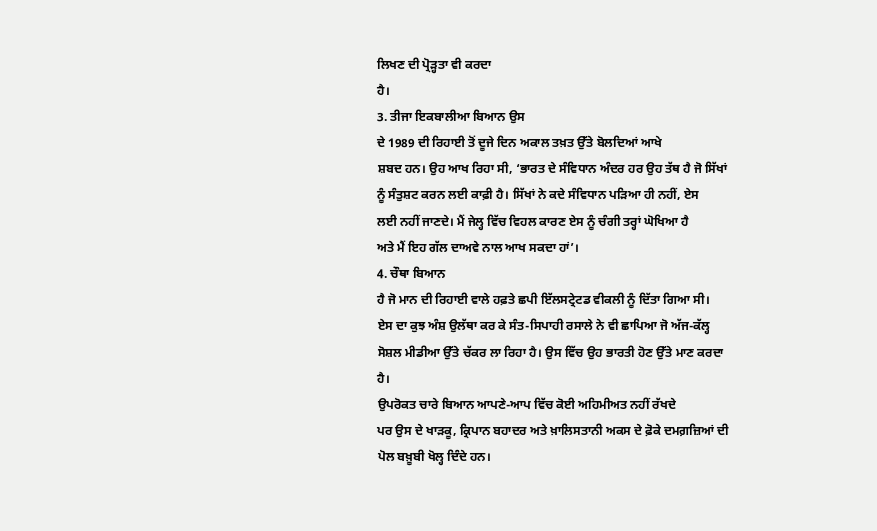ਲਿਖਣ ਦੀ ਪ੍ਰੋੜ੍ਹਤਾ ਵੀ ਕਰਦਾ
ਹੈ।
3. ਤੀਜਾ ਇਕਬਾਲੀਆ ਬਿਆਨ ਉਸ
ਦੇ 1989 ਦੀ ਰਿਹਾਈ ਤੋਂ ਦੂਜੇ ਦਿਨ ਅਕਾਲ ਤਖ਼ਤ ਉੱਤੇ ਬੋਲਦਿਆਂ ਆਖੇ
ਸ਼ਬਦ ਹਨ। ਉਹ ਆਖ ਰਿਹਾ ਸੀ, ‘ਭਾਰਤ ਦੇ ਸੰਵਿਧਾਨ ਅੰਦਰ ਹਰ ਉਹ ਤੱਥ ਹੈ ਜੋ ਸਿੱਖਾਂ
ਨੂੰ ਸੰਤੁਸ਼ਟ ਕਰਨ ਲਈ ਕਾਫ਼ੀ ਹੈ। ਸਿੱਖਾਂ ਨੇ ਕਦੇ ਸੰਵਿਧਾਨ ਪੜਿਆ ਹੀ ਨਹੀਂ, ਏਸ
ਲਈ ਨਹੀਂ ਜਾਣਦੇ। ਮੈਂ ਜੇਲ੍ਹ ਵਿੱਚ ਵਿਹਲ ਕਾਰਣ ਏਸ ਨੂੰ ਚੰਗੀ ਤਰ੍ਹਾਂ ਘੋਖਿਆ ਹੈ
ਅਤੇ ਮੈਂ ਇਹ ਗੱਲ ਦਾਅਵੇ ਨਾਲ ਆਖ ਸਕਦਾ ਹਾਂ’।
4. ਚੌਥਾ ਬਿਆਨ
ਹੈ ਜੋ ਮਾਨ ਦੀ ਰਿਹਾਈ ਵਾਲੇ ਹਫ਼ਤੇ ਛਪੀ ਇੱਲਸਟ੍ਰੇਟਡ ਵੀਕਲੀ ਨੂੰ ਦਿੱਤਾ ਗਿਆ ਸੀ।
ਏਸ ਦਾ ਕੁਝ ਅੰਸ਼ ਉਲੱਥਾ ਕਰ ਕੇ ਸੰਤ-ਸਿਪਾਹੀ ਰਸਾਲੇ ਨੇ ਵੀ ਛਾਪਿਆ ਜੋ ਅੱਜ-ਕੱਲ੍ਹ
ਸੋਸ਼ਲ ਮੀਡੀਆ ਉੱਤੇ ਚੱਕਰ ਲਾ ਰਿਹਾ ਹੈ। ਉਸ ਵਿੱਚ ਉਹ ਭਾਰਤੀ ਹੋਣ ਉੱਤੇ ਮਾਣ ਕਰਦਾ
ਹੈ।
ਉਪਰੋਕਤ ਚਾਰੇ ਬਿਆਨ ਆਪਣੇ-ਆਪ ਵਿੱਚ ਕੋਈ ਅਹਿਮੀਅਤ ਨਹੀਂ ਰੱਖਦੇ
ਪਰ ਉਸ ਦੇ ਖਾੜਕੂ, ਕ੍ਰਿਪਾਨ ਬਹਾਦਰ ਅਤੇ ਖ਼ਾਲਿਸਤਾਨੀ ਅਕਸ ਦੇ ਫ਼ੋਕੇ ਦਮਗ਼ਜ਼ਿਆਂ ਦੀ
ਪੋਲ ਬਖ਼ੂਬੀ ਖੋਲ੍ਹ ਦਿੰਦੇ ਹਨ।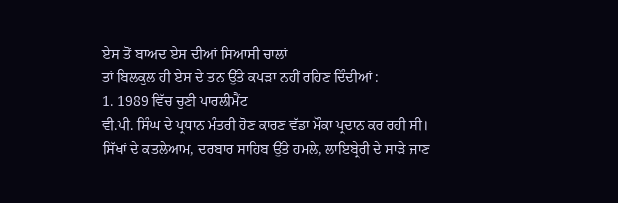ਏਸ ਤੋਂ ਬਾਅਦ ਏਸ ਦੀਆਂ ਸਿਆਸੀ ਚਾਲਾਂ
ਤਾਂ ਬਿਲਕੁਲ ਹੀ ਏਸ ਦੇ ਤਨ ਉੱਤੇ ਕਪੜਾ ਨਹੀਂ ਰਹਿਣ ਦਿੰਦੀਆਂ :
1. 1989 ਵਿੱਚ ਚੁਣੀ ਪਾਰਲੀਮੈਂਟ
ਵੀ.ਪੀ. ਸਿੰਘ ਦੇ ਪ੍ਰਧਾਨ ਮੰਤਰੀ ਹੋਣ ਕਾਰਣ ਵੱਡਾ ਮੌਕਾ ਪ੍ਰਦਾਨ ਕਰ ਰਹੀ ਸੀ।
ਸਿੱਖਾਂ ਦੇ ਕਤਲੇਆਮ, ਦਰਬਾਰ ਸਾਹਿਬ ਉੱਤੇ ਹਮਲੇ, ਲਾਇਬ੍ਰੇਰੀ ਦੇ ਸਾੜੇ ਜਾਣ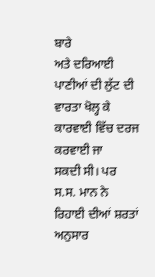ਬਾਰੇ
ਅਤੇ ਦਰਿਆਈ ਪਾਣੀਆਂ ਦੀ ਲੁੱਟ ਦੀ ਵਾਰਤਾ ਖੋਲ੍ਹ ਕੇ ਕਾਰਵਾਈ ਵਿੱਚ ਦਰਜ ਕਰਵਾਈ ਜਾ
ਸਕਦੀ ਸੀ। ਪਰ ਸ.ਸ. ਮਾਨ ਨੇ
ਰਿਹਾਈ ਦੀਆਂ ਸ਼ਰਤਾਂ ਅਨੁਸਾਰ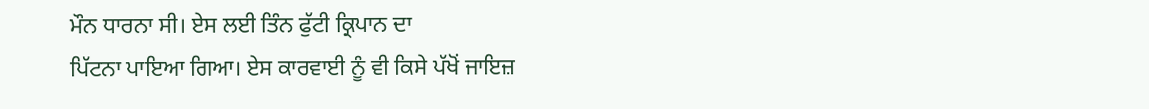ਮੌਨ ਧਾਰਨਾ ਸੀ। ਏਸ ਲਈ ਤਿੰਨ ਫੁੱਟੀ ਕ੍ਰਿਪਾਨ ਦਾ
ਪਿੱਟਨਾ ਪਾਇਆ ਗਿਆ। ਏਸ ਕਾਰਵਾਈ ਨੂੰ ਵੀ ਕਿਸੇ ਪੱਖੋਂ ਜਾਇਜ਼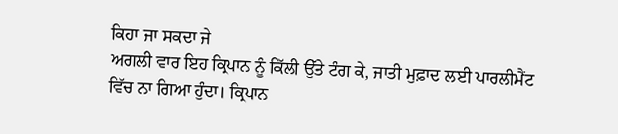ਕਿਹਾ ਜਾ ਸਕਦਾ ਜੇ
ਅਗਲੀ ਵਾਰ ਇਹ ਕ੍ਰਿਪਾਨ ਨੂੰ ਕਿੱਲੀ ਉੱਤੇ ਟੰਗ ਕੇ, ਜਾਤੀ ਮੁਫ਼ਾਦ ਲਈ ਪਾਰਲੀਮੈਂਟ
ਵਿੱਚ ਨਾ ਗਿਆ ਹੁੰਦਾ। ਕ੍ਰਿਪਾਨ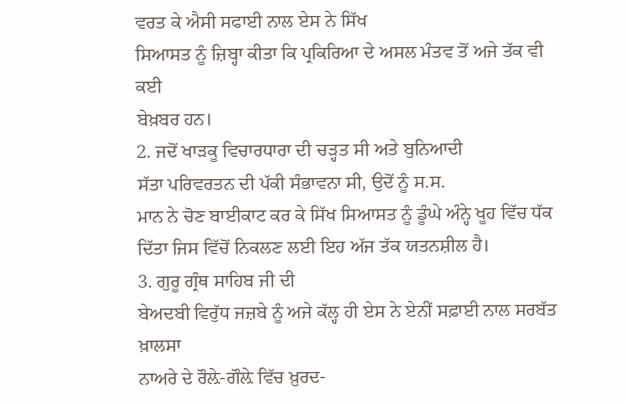ਵਰਤ ਕੇ ਐਸੀ ਸਫਾਈ ਨਾਲ ਏਸ ਨੇ ਸਿੱਖ
ਸਿਆਸਤ ਨੂੰ ਜ਼ਿਬ੍ਹਾ ਕੀਤਾ ਕਿ ਪ੍ਰਕਿਰਿਆ ਦੇ ਅਸਲ ਮੰਤਵ ਤੋਂ ਅਜੇ ਤੱਕ ਵੀ ਕਈ
ਬੇਖ਼ਬਰ ਹਨ।
2. ਜਦੋਂ ਖਾੜਕੂ ਵਿਚਾਰਧਾਰਾ ਦੀ ਚੜ੍ਹਤ ਸੀ ਅਤੇ ਬੁਨਿਆਦੀ
ਸੱਤਾ ਪਰਿਵਰਤਨ ਦੀ ਪੱਕੀ ਸੰਭਾਵਨਾ ਸੀ, ਉਦੋਂ ਨੂੰ ਸ.ਸ.
ਮਾਨ ਨੇ ਚੋਣ ਬਾਈਕਾਟ ਕਰ ਕੇ ਸਿੱਖ ਸਿਆਸਤ ਨੂੰ ਡੂੰਘੇ ਅੰਨ੍ਹੇ ਖੂਹ ਵਿੱਚ ਧੱਕ
ਦਿੱਤਾ ਜਿਸ ਵਿੱਚੋਂ ਨਿਕਲਣ ਲਈ ਇਹ ਅੱਜ ਤੱਕ ਯਤਨਸ਼ੀਲ ਹੈ।
3. ਗੁਰੂ ਗ੍ਰੰਥ ਸਾਹਿਬ ਜੀ ਦੀ
ਬੇਅਦਬੀ ਵਿਰੁੱਧ ਜਜ਼ਬੇ ਨੂੰ ਅਜੇ ਕੱਲ੍ਹ ਹੀ ਏਸ ਨੇ ਏਨੀਂ ਸਫ਼ਾਈ ਨਾਲ ਸਰਬੱਤ ਖ਼ਾਲਸਾ
ਨਾਅਰੇ ਦੇ ਰੌਲ਼ੇ-ਗੌਲ਼ੇ ਵਿੱਚ ਖ਼ੁਰਦ-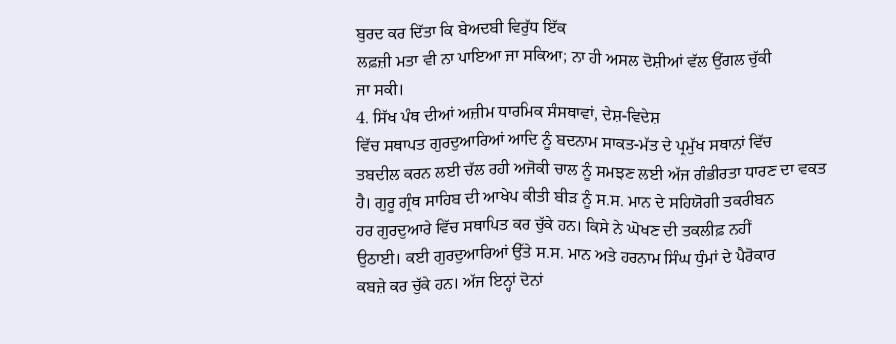ਬੁਰਦ ਕਰ ਦਿੱਤਾ ਕਿ ਬੇਅਦਬੀ ਵਿਰੁੱਧ ਇੱਕ
ਲਫ਼ਜ਼ੀ ਮਤਾ ਵੀ ਨਾ ਪਾਇਆ ਜਾ ਸਕਿਆ; ਨਾ ਹੀ ਅਸਲ ਦੋਸ਼ੀਆਂ ਵੱਲ ਉਂਗਲ ਚੁੱਕੀ
ਜਾ ਸਕੀ।
4. ਸਿੱਖ ਪੰਥ ਦੀਆਂ ਅਜ਼ੀਮ ਧਾਰਮਿਕ ਸੰਸਥਾਵਾਂ, ਦੇਸ਼-ਵਿਦੇਸ਼
ਵਿੱਚ ਸਥਾਪਤ ਗੁਰਦੁਆਰਿਆਂ ਆਦਿ ਨੂੰ ਬਦਨਾਮ ਸਾਕਤ-ਮੱਤ ਦੇ ਪ੍ਰਮੁੱਖ ਸਥਾਨਾਂ ਵਿੱਚ
ਤਬਦੀਲ ਕਰਨ ਲਈ ਚੱਲ ਰਹੀ ਅਜੋਕੀ ਚਾਲ ਨੂੰ ਸਮਝਣ ਲਈ ਅੱਜ ਗੰਭੀਰਤਾ ਧਾਰਣ ਦਾ ਵਕਤ
ਹੈ। ਗੁਰੂ ਗ੍ਰੰਥ ਸਾਹਿਬ ਦੀ ਆਖੇਪ ਕੀਤੀ ਬੀੜ ਨੂੰ ਸ.ਸ. ਮਾਨ ਦੇ ਸਹਿਯੋਗੀ ਤਕਰੀਬਨ
ਹਰ ਗੁਰਦੁਆਰੇ ਵਿੱਚ ਸਥਾਪਿਤ ਕਰ ਚੁੱਕੇ ਹਨ। ਕਿਸੇ ਨੇ ਘੋਖਣ ਦੀ ਤਕਲੀਫ਼ ਨਹੀਂ
ਉਠਾਈ। ਕਈ ਗੁਰਦੁਆਰਿਆਂ ਉੱਤੇ ਸ.ਸ. ਮਾਨ ਅਤੇ ਹਰਨਾਮ ਸਿੰਘ ਧੁੰਮਾਂ ਦੇ ਪੈਰੋਕਾਰ
ਕਬਜ਼ੇ ਕਰ ਚੁੱਕੇ ਹਨ। ਅੱਜ ਇਨ੍ਹਾਂ ਦੋਨਾਂ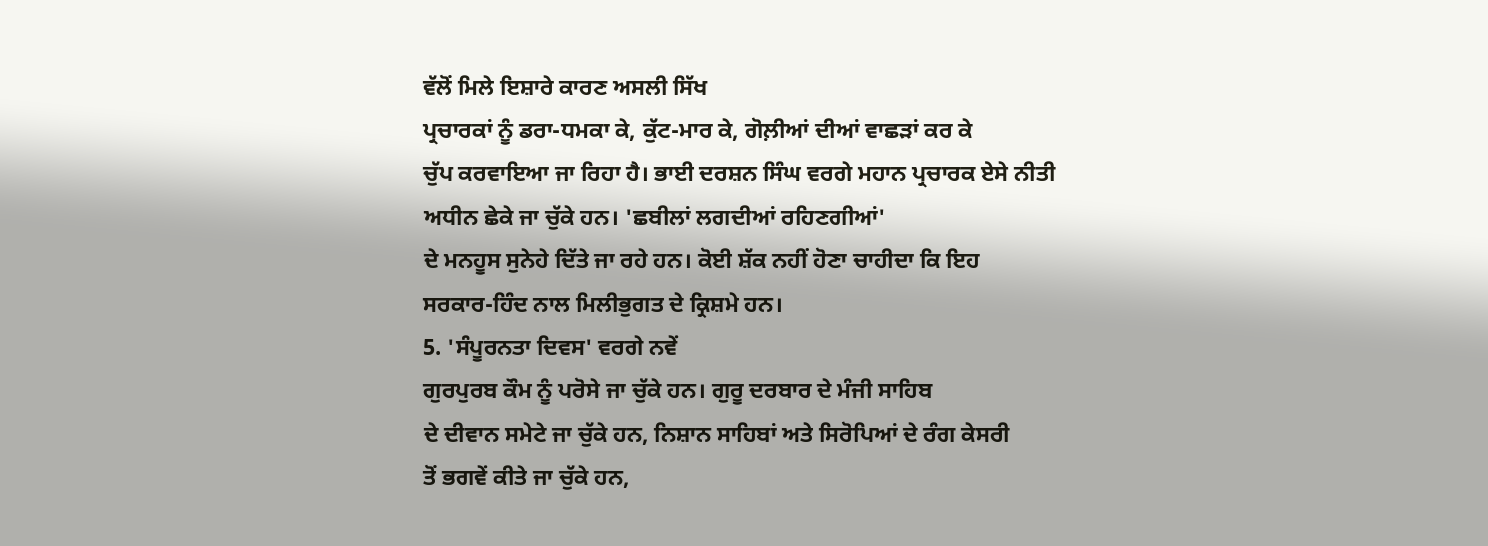ਵੱਲੋਂ ਮਿਲੇ ਇਸ਼ਾਰੇ ਕਾਰਣ ਅਸਲੀ ਸਿੱਖ
ਪ੍ਰਚਾਰਕਾਂ ਨੂੰ ਡਰਾ-ਧਮਕਾ ਕੇ, ਕੁੱਟ-ਮਾਰ ਕੇ, ਗੋਲ਼ੀਆਂ ਦੀਆਂ ਵਾਛੜਾਂ ਕਰ ਕੇ
ਚੁੱਪ ਕਰਵਾਇਆ ਜਾ ਰਿਹਾ ਹੈ। ਭਾਈ ਦਰਸ਼ਨ ਸਿੰਘ ਵਰਗੇ ਮਹਾਨ ਪ੍ਰਚਾਰਕ ਏਸੇ ਨੀਤੀ
ਅਧੀਨ ਛੇਕੇ ਜਾ ਚੁੱਕੇ ਹਨ। 'ਛਬੀਲਾਂ ਲਗਦੀਆਂ ਰਹਿਣਗੀਆਂ'
ਦੇ ਮਨਹੂਸ ਸੁਨੇਹੇ ਦਿੱਤੇ ਜਾ ਰਹੇ ਹਨ। ਕੋਈ ਸ਼ੱਕ ਨਹੀਂ ਹੋਣਾ ਚਾਹੀਦਾ ਕਿ ਇਹ
ਸਰਕਾਰ-ਹਿੰਦ ਨਾਲ ਮਿਲੀਭੁਗਤ ਦੇ ਕ੍ਰਿਸ਼ਮੇ ਹਨ।
5. 'ਸੰਪੂਰਨਤਾ ਦਿਵਸ' ਵਰਗੇ ਨਵੇਂ
ਗੁਰਪੁਰਬ ਕੌਮ ਨੂੰ ਪਰੋਸੇ ਜਾ ਚੁੱਕੇ ਹਨ। ਗੁਰੂ ਦਰਬਾਰ ਦੇ ਮੰਜੀ ਸਾਹਿਬ
ਦੇ ਦੀਵਾਨ ਸਮੇਟੇ ਜਾ ਚੁੱਕੇ ਹਨ, ਨਿਸ਼ਾਨ ਸਾਹਿਬਾਂ ਅਤੇ ਸਿਰੋਪਿਆਂ ਦੇ ਰੰਗ ਕੇਸਰੀ
ਤੋਂ ਭਗਵੇਂ ਕੀਤੇ ਜਾ ਚੁੱਕੇ ਹਨ,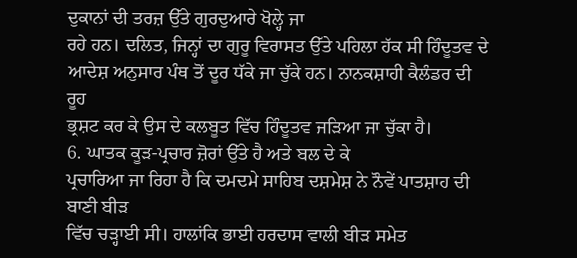ਦੁਕਾਨਾਂ ਦੀ ਤਰਜ਼ ਉੱਤੇ ਗੁਰਦੁਆਰੇ ਖੋਲ੍ਹੇ ਜਾ
ਰਹੇ ਹਨ। ਦਲਿਤ, ਜਿਨ੍ਹਾਂ ਦਾ ਗੁਰੂ ਵਿਰਾਸਤ ਉੱਤੇ ਪਹਿਲਾ ਹੱਕ ਸੀ ਹਿੰਦੂਤਵ ਦੇ
ਆਦੇਸ਼ ਅਨੁਸਾਰ ਪੰਥ ਤੋਂ ਦੂਰ ਧੱਕੇ ਜਾ ਚੁੱਕੇ ਹਨ। ਨਾਨਕਸ਼ਾਹੀ ਕੈਲੰਡਰ ਦੀ ਰੂਹ
ਭ੍ਰਸ਼ਟ ਕਰ ਕੇ ਉਸ ਦੇ ਕਲਬੂਤ ਵਿੱਚ ਹਿੰਦੂਤਵ ਜੜਿਆ ਜਾ ਚੁੱਕਾ ਹੈ।
6. ਘਾਤਕ ਕੂੜ-ਪ੍ਰਚਾਰ ਜ਼ੋਰਾਂ ਉੱਤੇ ਹੈ ਅਤੇ ਬਲ ਦੇ ਕੇ
ਪ੍ਰਚਾਰਿਆ ਜਾ ਰਿਹਾ ਹੈ ਕਿ ਦਮਦਮੇ ਸਾਹਿਬ ਦਸ਼ਮੇਸ਼ ਨੇ ਨੌਵੇਂ ਪਾਤਸ਼ਾਹ ਦੀ ਬਾਣੀ ਬੀੜ
ਵਿੱਚ ਚੜ੍ਹਾਈ ਸੀ। ਹਾਲਾਂਕਿ ਭਾਈ ਹਰਦਾਸ ਵਾਲੀ ਬੀੜ ਸਮੇਤ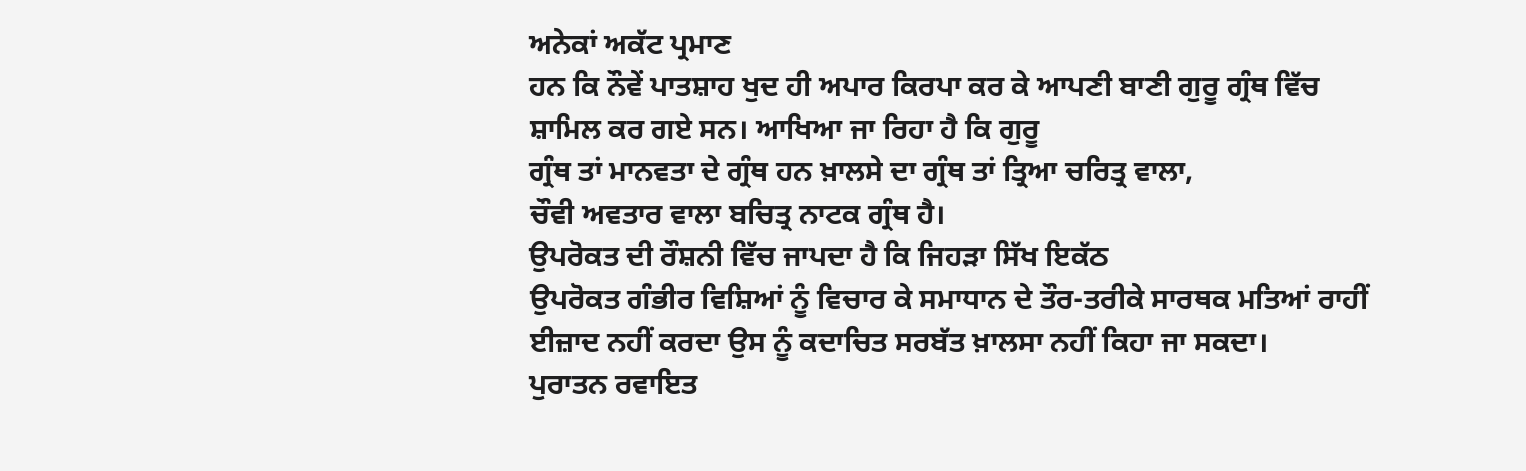ਅਨੇਕਾਂ ਅਕੱਟ ਪ੍ਰਮਾਣ
ਹਨ ਕਿ ਨੌਵੇਂ ਪਾਤਸ਼ਾਹ ਖੁਦ ਹੀ ਅਪਾਰ ਕਿਰਪਾ ਕਰ ਕੇ ਆਪਣੀ ਬਾਣੀ ਗੁਰੂ ਗ੍ਰੰਥ ਵਿੱਚ
ਸ਼ਾਮਿਲ ਕਰ ਗਏ ਸਨ। ਆਖਿਆ ਜਾ ਰਿਹਾ ਹੈ ਕਿ ਗੁਰੂ
ਗ੍ਰੰਥ ਤਾਂ ਮਾਨਵਤਾ ਦੇ ਗ੍ਰੰਥ ਹਨ ਖ਼ਾਲਸੇ ਦਾ ਗ੍ਰੰਥ ਤਾਂ ਤ੍ਰਿਆ ਚਰਿਤ੍ਰ ਵਾਲਾ,
ਚੌਵੀ ਅਵਤਾਰ ਵਾਲਾ ਬਚਿਤ੍ਰ ਨਾਟਕ ਗ੍ਰੰਥ ਹੈ।
ਉਪਰੋਕਤ ਦੀ ਰੌਸ਼ਨੀ ਵਿੱਚ ਜਾਪਦਾ ਹੈ ਕਿ ਜਿਹੜਾ ਸਿੱਖ ਇਕੱਠ
ਉਪਰੋਕਤ ਗੰਭੀਰ ਵਿਸ਼ਿਆਂ ਨੂੰ ਵਿਚਾਰ ਕੇ ਸਮਾਧਾਨ ਦੇ ਤੌਰ-ਤਰੀਕੇ ਸਾਰਥਕ ਮਤਿਆਂ ਰਾਹੀਂ
ਈਜ਼ਾਦ ਨਹੀਂ ਕਰਦਾ ਉਸ ਨੂੰ ਕਦਾਚਿਤ ਸਰਬੱਤ ਖ਼ਾਲਸਾ ਨਹੀਂ ਕਿਹਾ ਜਾ ਸਕਦਾ।
ਪੁਰਾਤਨ ਰਵਾਇਤ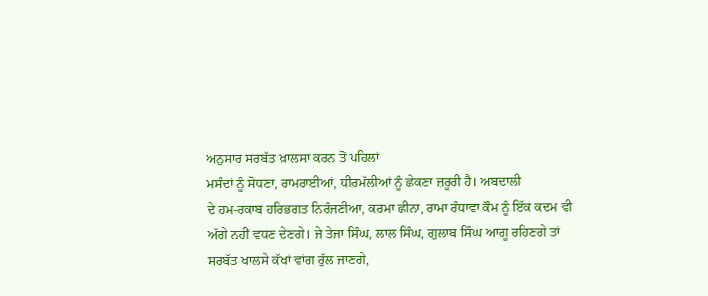ਅਨੁਸਾਰ ਸਰਬੱਤ ਖ਼ਾਲਸਾ ਕਰਨ ਤੋਂ ਪਹਿਲਾਂ
ਮਸੰਦਾਂ ਨੂੰ ਸੋਧਣਾ, ਰਾਮਰਾਈਆਂ, ਧੀਰਮੱਲੀਆਂ ਨੂੰ ਛੇਕਣਾ ਜ਼ਰੂਰੀ ਹੈ। ਅਬਦਾਲੀ
ਦੇ ਹਮ-ਰਕਾਬ ਹਰਿਭਗਤ ਨਿਰੰਜਣੀਆ, ਕਰਮਾ ਛੀਨਾ, ਰਾਮਾ ਰੰਧਾਵਾ ਕੌਮ ਨੂੰ ਇੱਕ ਕਦਮ ਵੀ
ਅੱਗੇ ਨਹੀਂ ਵਧਣ ਦੇਣਗੇ। ਜੇ ਤੇਜਾ ਸਿੰਘ, ਲਾਲ ਸਿੰਘ, ਗੁਲਾਬ ਸਿੰਘ ਆਗੂ ਰਹਿਣਗੇ ਤਾਂ
ਸਰਬੱਤ ਖਾਲਸੇ ਕੱਖਾਂ ਵਾਂਗ ਰੁੱਲ ਜਾਣਗੇ,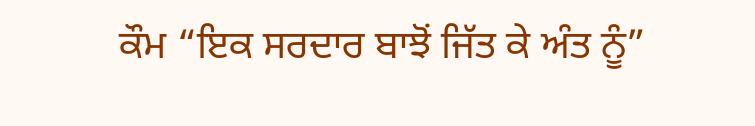ਕੌਮ “ਇਕ ਸਰਦਾਰ ਬਾਝੋਂ ਜਿੱਤ ਕੇ ਅੰਤ ਨੂੰ”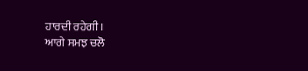ਹਾਰਦੀ ਰਹੇਗੀ।
ਆਗੇ ਸਮਝ ਚਲੋ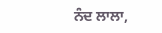ਨੰਦ ਲਾਲਾ,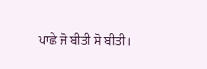ਪਾਛੇ ਜੋ ਬੀਤੀ ਸੋ ਬੀਤੀ।